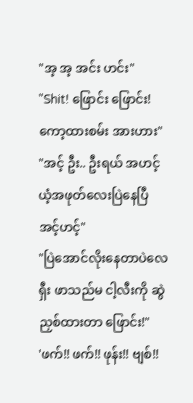"အ့ အ့ အင်း ဟင်း"
"Shit! ဖြောင်း ဖြောင်း! ကော့ထားစမ်း အားဟား"
"အင့် ဦး.. ဦးရယ် အဟင့် ယံ့အဖုတ်လေးပြဲနေပြီ အင့်ဟင့်"
"ပြဲအောင်လိုးနေတာပဲလေ ရှီး ဖာသည်မ ငါ့လီးကို ဆွဲညှစ်ထားတာ ဖြောင်း!"
'ဖက်!! ဖက်!! ဖုန်း!! ဗျစ်!!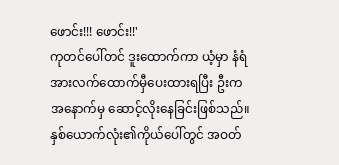ဖောင်း!!! ဖောင်း!!'
ကုတင်ပေါ်တင် ဒူးထောက်ကာ ယံ့မှာ နံရံအားလက်ထောက်မှီပေးထားရပြီး ဦးက အနောက်မှ ဆောင့်လိုးနေခြင်းဖြစ်သည်။
နှစ်ယောက်လုံး၏ကိုယ်ပေါ်တွင် အဝတ်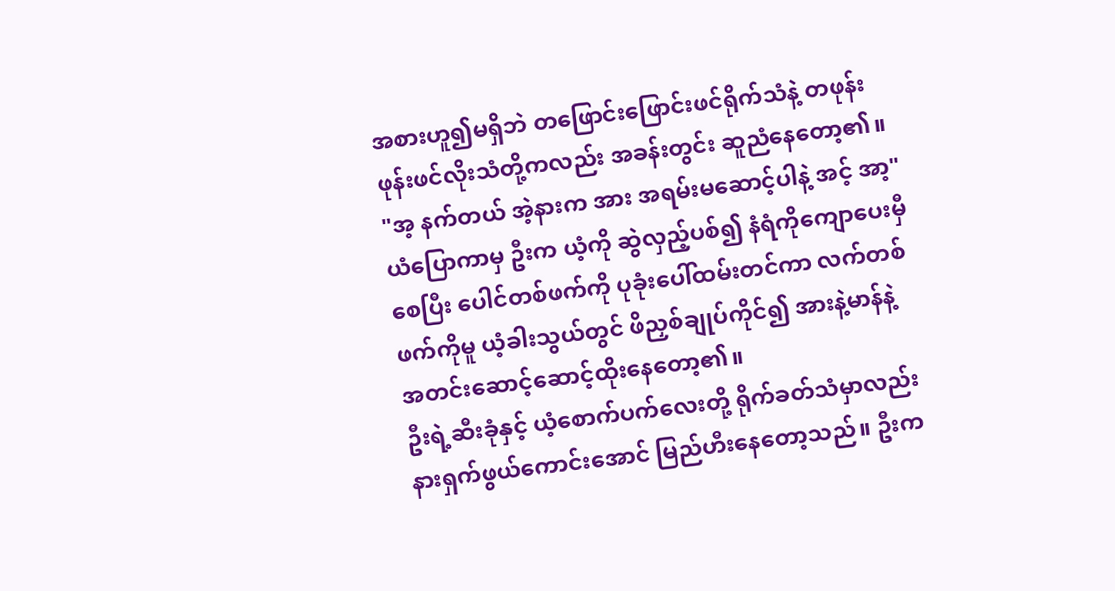အစားဟူ၍မရှိဘဲ တဖြောင်းဖြောင်းဖင်ရိုက်သံနဲ့ တဖုန်းဖုန်းဖင်လိုးသံတို့ကလည်း အခန်းတွင်း ဆူညံနေတော့၏။
"အ့ နက်တယ် အဲ့နားက အား အရမ်းမဆောင့်ပါနဲ့ အင့် အာ့"
ယံပြောကာမှ ဦးက ယံ့ကို ဆွဲလှည့်ပစ်၍ နံရံကိုကျောပေးမှီစေပြီး ပေါင်တစ်ဖက်ကို ပုခုံးပေါ်ထမ်းတင်ကာ လက်တစ်ဖက်ကိုမူ ယံ့ခါးသွယ်တွင် ဖိညှစ်ချုပ်ကိုင်၍ အားနဲ့မာန်နဲ့ အတင်းဆောင့်ဆောင့်ထိုးနေတော့၏။
ဦးရဲ့ဆီးခုံနှင့် ယံ့စောက်ပက်လေးတို့ ရိုက်ခတ်သံမှာလည်း နားရှက်ဖွယ်ကောင်းအောင် မြည်ဟီးနေတော့သည်။ ဦးက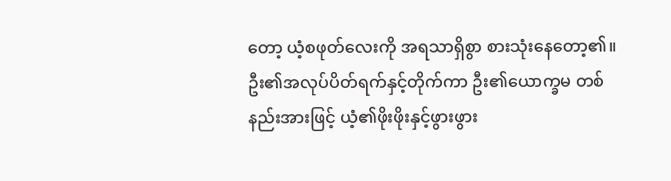တော့ ယံ့စဖုတ်လေးကို အရသာရှိစွာ စားသုံးနေတော့၏။
ဦး၏အလုပ်ပိတ်ရက်နှင့်တိုက်ကာ ဦး၏ယောက္ခမ တစ်နည်းအားဖြင့် ယံ့၏ဖိုးဖိုးနှင့်ဖွားဖွား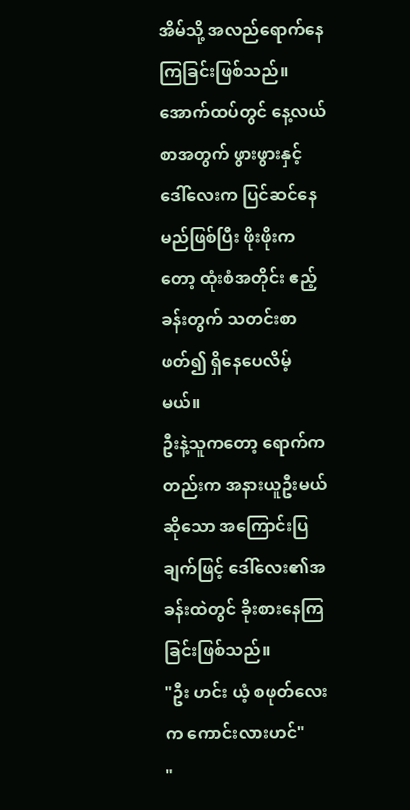အိမ်သို့ အလည်ရောက်နေကြခြင်းဖြစ်သည်။ အောက်ထပ်တွင် နေ့လယ်စာအတွက် ဖွားဖွားနှင့်ဒေါ်လေးက ပြင်ဆင်နေမည်ဖြစ်ပြီး ဖိုးဖိုးကတော့ ထုံးစံအတိုင်း ဧည့်ခန်းတွက် သတင်းစာဖတ်၍ ရှိနေပေလိမ့်မယ်။
ဦးနဲ့သူကတော့ ရောက်ကတည်းက အနားယူဦးမယ်ဆိုသော အကြောင်းပြချက်ဖြင့် ဒေါ်လေး၏အခန်းထဲတွင် ခိုးစားနေကြခြင်းဖြစ်သည်။
"ဦး ဟင်း ယံ့ စဖုတ်လေးက ကောင်းလားဟင်"
"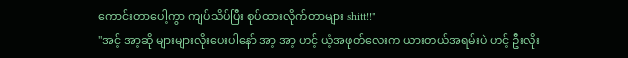ကောင်းတာပေါ့ကွာ ကျပ်သိပ်ပြီး စုပ်ထားလိုက်တာများ shitt!!"
"အင့် အာ့ဆို များများလိုးပေးပါနော် အာ့ အာ့ ဟင့် ယံ့အဖုတ်လေးက ယားတယ်အရမ်းပဲ ဟင့် ဦးလိုး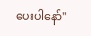ပေးပါနော်"